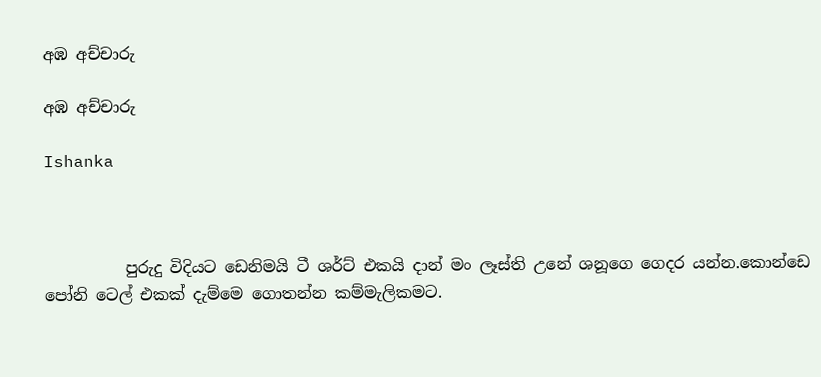අඹ අච්චාරු

අඹ අච්චාරු

Ishanka



          පුරුදු විදියට ඩෙනිමයි ටී ශර්ට් එකයි දාන් මං ලෑස්ති උනේ ශනූගෙ ගෙදර යන්න.කොන්ඩෙ පෝනි ටෙල් එකක් දැම්මෙ ගොතන්න කම්මැලිකමට.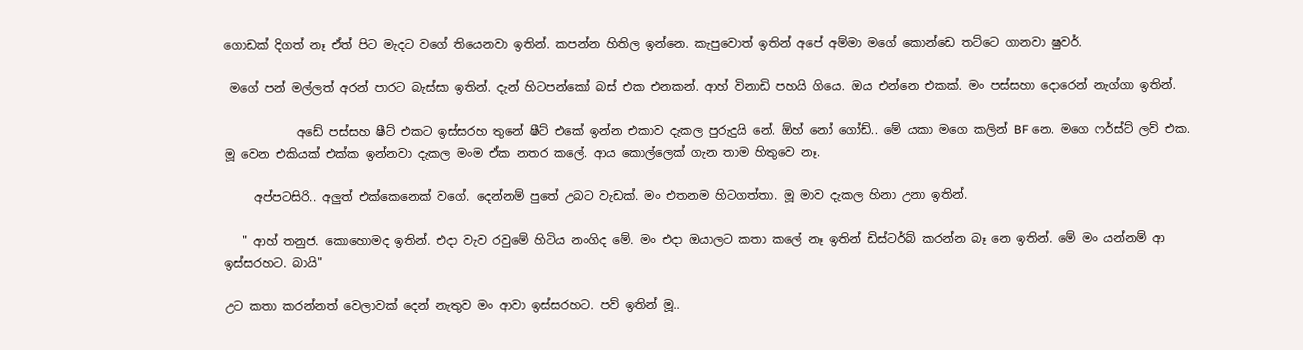ගොඩක් දිගත් නෑ ඒත් පිට මැදට වගේ තියෙනවා ඉතින්. කපන්න හිතිල ඉන්නෙ. කැපුවොත් ඉතින් අපේ අම්මා මගේ කොන්ඩෙ තට්ටෙ ගානවා ෂුවර්.

 මගේ පන් මල්ලත් අරන් පාරට බැස්සා ඉතින්. දැන් හිටපන්කෝ බස් එක එනකන්. ආහ් විනාඩි පහයි ගියෙ. ඔය එන්නෙ එකක්. මං පස්සහා දොරෙන් නැග්ගා ඉතින්.

            අඩේ පස්සහ ෂීට් එකට ඉස්සරහ තුනේ ෂීට් එකේ ඉන්න එකාව දැකල පුරුදුයි නේ. ඕහ් නෝ ගෝඩ්.. මේ යකා මගෙ කලින් BF නෙ. මගෙ ෆර්ස්ට් ලව් එක. මූ වෙන එකියක් එක්ක ඉන්නවා දැකල මංම ඒක නතර කලේ. ආය කොල්ලෙක් ගැන තාම හිතුවෙ නෑ.

     අප්පටසිරි.. අලුත් එක්කෙනෙක් වගේ. දෙන්නම් පුතේ උබට වැඩක්. මං එතනම හිටගත්තා. මූ මාව දැකල හිනා උනා ඉතින්.

   " ආහ් තනුජ. කොහොමද ඉතින්. එදා වැව රවුමේ හිටිය නංගිද මේ. මං එදා ඔයාලට කතා කලේ නෑ ඉතින් ඩිස්ටර්බ් කරන්න බෑ නෙ ඉතින්. මේ මං යන්නම් ආ ඉස්සරහට. බායි"

උට කතා කරන්නත් වෙලාවක් දෙන් නැතුව මං ආවා ඉස්සරහට. පව් ඉතින් මූ..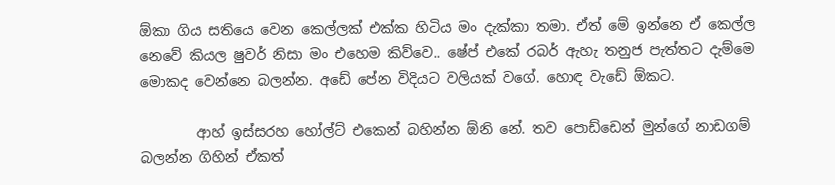ඕකා ගිය සතියෙ වෙන කෙල්ලක් එක්ක හිටිය මං දැක්කා තමා. ඒත් මේ ඉන්නෙ ඒ කෙල්ල නෙවේ කියල ෂුවර් නිසා මං එහෙම කිව්වෙ.. ෂේප් එකේ රබර් ඇහැ තනුජ පැත්තට දැම්මෙ මොකද වෙන්නෙ බලන්න. අඩේ පේන විදියට වලියක් වගේ. හොඳ වැඩේ ඕකට.

        ආහ් ඉස්සරහ හෝල්ට් එකෙන් බහින්න ඕනි නේ. තව පොඩ්ඩෙන් මුන්ගේ නාඩගම් බලන්න ගිහින් ඒකත්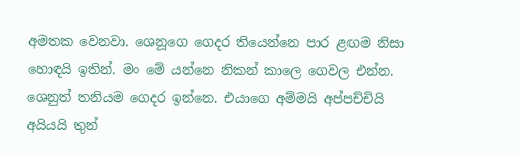අමතක වෙනවා. ශෙනූගෙ ගෙදර තියෙන්නෙ පාර ළඟම නිසා හොඳයි ඉතින්. මං මේ යන්නෙ නිකන් කාලෙ ගෙවල එන්න. ශෙනුත් තනියම ගෙදර ඉන්නෙ. එයාගෙ අම්මයි අප්පච්චියි අයියයි තුන්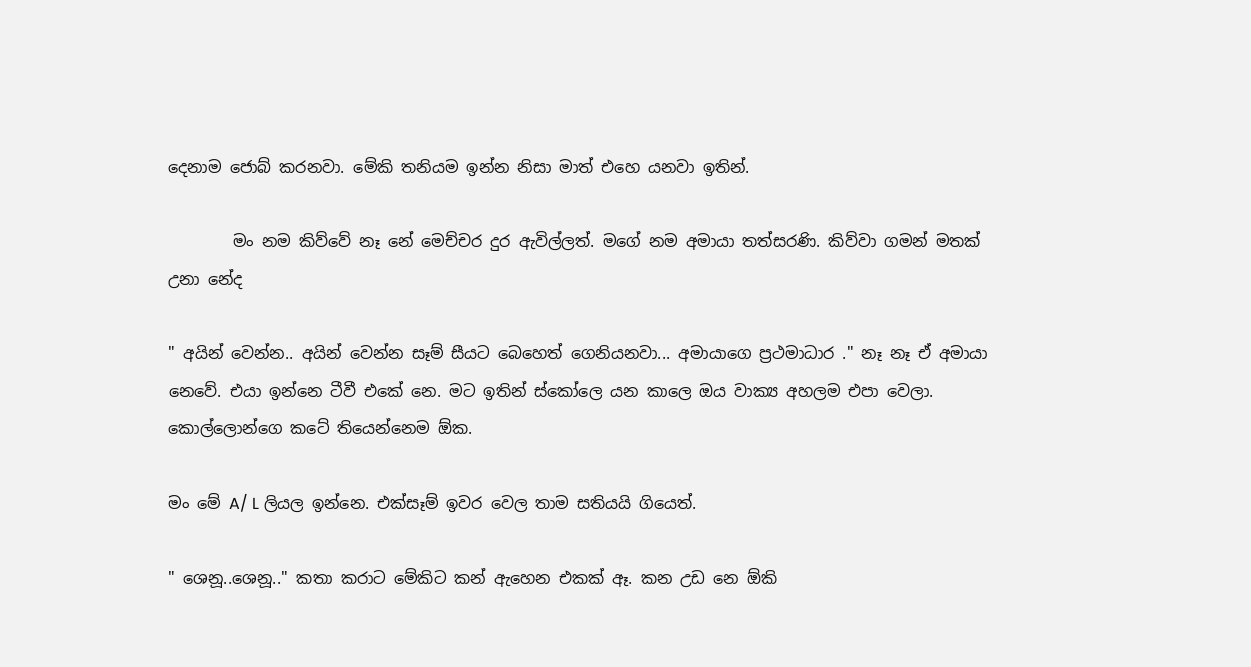දෙනාම ජොබ් කරනවා. මේකි තනියම ඉන්න නිසා මාත් එහෙ යනවා ඉතින්.

        මං නම කිව්වේ නෑ නේ මෙච්චර දුර ඇවිල්ලත්. මගේ නම අමායා තත්සරණි. කිව්වා ගමන් මතක් උනා නේද

" අයින් වෙන්න.. අයින් වෙන්න සෑම් සීයට බෙහෙත් ගෙනියනවා... අමායාගෙ ප්‍රථමාධාර ." නෑ නෑ ඒ අමායා නෙවේ. එයා ඉන්නෙ ටීවී එකේ නෙ. මට ඉතින් ස්කෝලෙ යන කාලෙ ඔය වාක්‍ය අහලම එපා වෙලා. කොල්ලොන්ගෙ කටේ තියෙන්නෙම ඕක.

මං මේ A/ L ලියල ඉන්නෙ. එක්සෑම් ඉවර වෙල තාම සතියයි ගියෙත්.

" ශෙනූ..ශෙනූ.." කතා කරාට මේකිට කන් ඇහෙන එකක් ඈ. කන උඩ නෙ ඕකි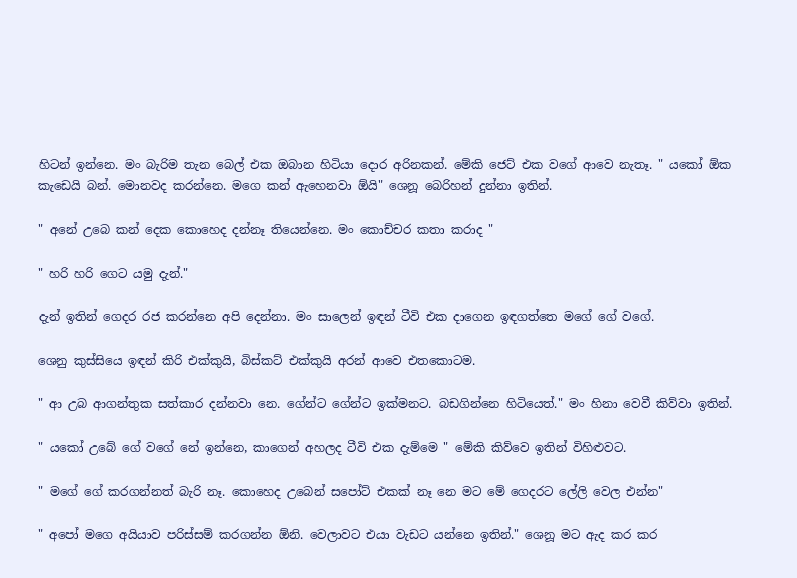හිටන් ඉන්නෙ. මං බැරිම තැන බෙල් එක ඔබාන හිටියා දොර අරිනකන්. මේකි ජෙට් එක වගේ ආවෙ නැතෑ. " යකෝ ඕක කැඩෙයි බන්. මොනවද කරන්නෙ. මගෙ කන් ඇහෙනවා ඕයි" ශෙනූ බෙරිහන් දුන්නා ඉතින්.

" අනේ උබෙ කන් දෙක කොහෙද දන්නෑ තියෙන්නෙ. මං කොච්චර කතා කරාද "

" හරි හරි ගෙට යමු දැන්."

දැන් ඉතින් ගෙදර රජ කරන්නෙ අපි දෙන්නා. මං සාලෙන් ඉඳන් ටීවි එක දාගෙන ඉඳගත්තෙ මගේ ගේ වගේ.

ශෙනු කුස්සියෙ ඉඳන් කිරි එක්කුයි, බිස්කට් එක්කුයි අරන් ආවෙ එතකොටම.

" ආ උබ ආගන්තුක සත්කාර දන්නවා නෙ. ගේන්ට ගේන්ට ඉක්මනට. බඩගින්නෙ හිටියෙත්." මං හිනා වෙවී කිව්වා ඉතින්.

" යකෝ උබේ ගේ වගේ නේ ඉන්නෙ, කාගෙන් අහලද ටීවි එක දැම්මෙ " මේකි කිව්වෙ ඉතින් විහිළුවට.

" මගේ ගේ කරගන්නත් බැරි නෑ. කොහෙද උබෙන් සපෝට් එකක් නෑ නෙ මට මේ ගෙදරට ලේලි වෙල එන්න"

" අපෝ මගෙ අයියාව පරිස්සම් කරගන්න ඕනි. වෙලාවට එයා වැඩට යන්නෙ ඉතින්." ශෙනූ මට ඇද කර කර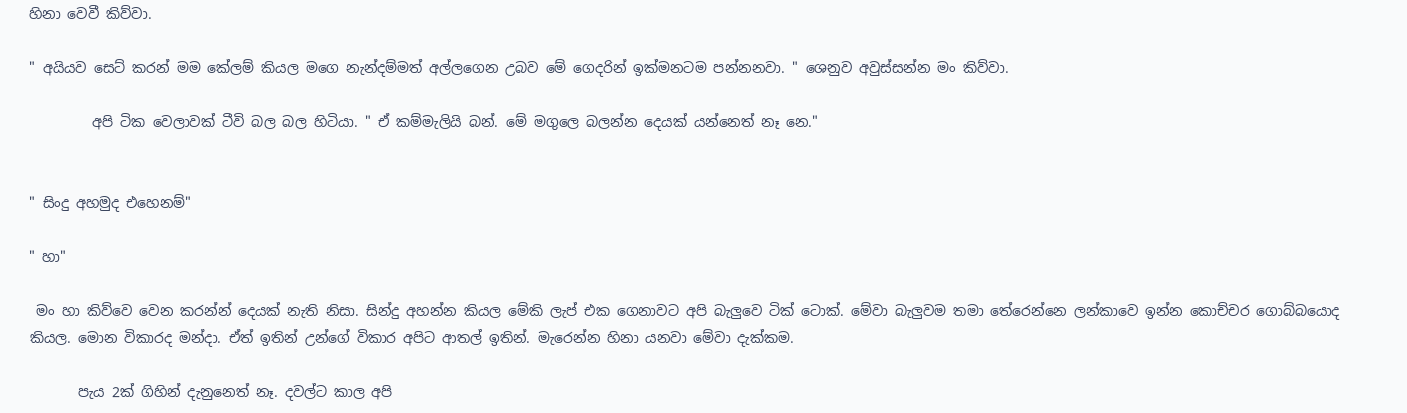හිනා වෙවී කිව්වා.

" අයියව සෙට් කරන් මම කේලම් කියල මගෙ නැන්දම්මත් අල්ලගෙන උබව මේ ගෙදරින් ඉක්මනටම පන්නනවා. " ශෙනුව අවුස්සන්න මං කිව්වා.

         අපි ටික වෙලාවක් ටීවි බල බල හිටියා. " ඒ කම්මැලියි බන්. මේ මගුලෙ බලන්න දෙයක් යන්නෙත් නෑ නෙ."


" සිංදු අහමුද එහෙනම්"

" හා"

 මං හා කිව්වෙ වෙන කරන්න් දෙයක් නැති නිසා. සින්දු අහන්න කියල මේකි ලැප් එක ගෙනාවට අපි බැලුවෙ ටික් ටොක්. මේවා බැලුවම තමා තේරෙන්නෙ ලන්කාවෙ ඉන්න කොච්චර ගොබ්බයොද කියල. මොන විකාරද මන්දා. ඒත් ඉතින් උන්ගේ විකාර අපිට ආතල් ඉතින්. මැරෙන්න හිනා යනවා මේවා දැක්කම.

       පැය 2ක් ගිහින් දැනුනෙත් නෑ. දවල්ට කාල අපි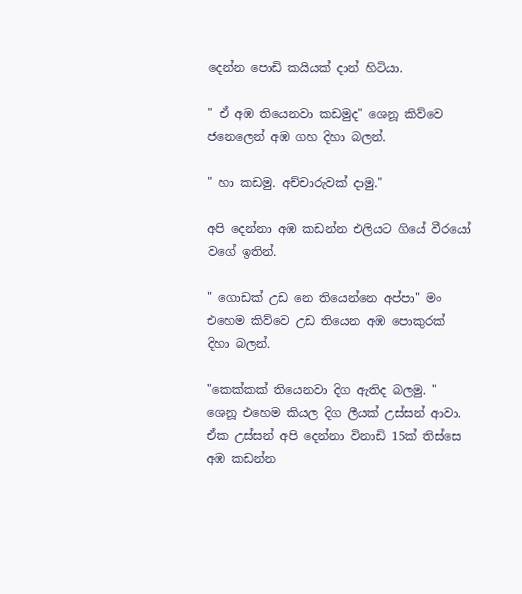දෙන්න පොඩි කයියක් දාන් හිටියා.

" ඒ අඹ තියෙනවා කඩමුද" ශෙනූ කිව්වෙ ජනෙලෙන් අඹ ගහ දිහා බලන්.

" හා කඩමු. අච්චාරුවක් දාමු."

අපි දෙන්නා අඹ කඩන්න එලියට ගියේ වීරයෝ වගේ ඉතින්.

" ගොඩක් උඩ නෙ තියෙන්නෙ අප්පා" මං එහෙම කිව්වෙ උඩ තියෙන අඹ පොකුරක් දිහා බලන්.

"කෙක්කක් තියෙනවා දිග ඇතිද බලමු. " ශෙනූ එහෙම කියල දිග ලීයක් උස්සන් ආවා. ඒක උස්සන් අපි දෙන්නා විනාඩි 15ක් තිස්සෙ අඹ කඩන්න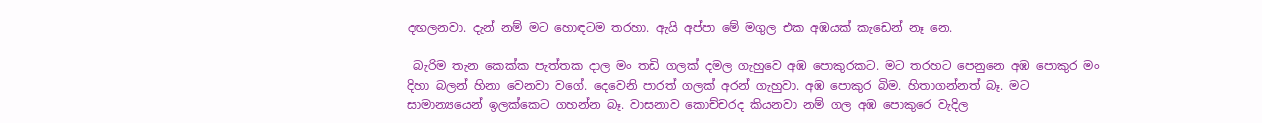දඟලනවා. දැන් නම් මට හොඳටම තරහා. ඇයි අප්පා මේ මගුල එක අඹයක් කැඩෙන් නෑ නෙ.

 බැරිම තැන කෙක්ක පැත්තක දාල මං තඩි ගලක් දමල ගැහුවෙ අඹ පොකුරකට. මට තරහට පෙනුනෙ අඹ පොකුර මං දිහා බලන් හිනා වෙනවා වගේ. දෙවෙනි පාරත් ගලක් අරන් ගැහුවා. අඹ පොකුර බිම. හිතාගන්නත් බෑ. මට සාමාන්‍යයෙන් ඉලක්කෙට ගහන්න බෑ. වාසනාව කොච්චරද කියනවා නම් ගල අඹ පොකුරෙ වැදිල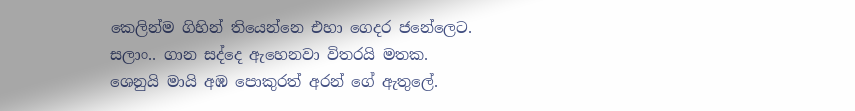කෙලින්ම ගිහින් තියෙන්නෙ එහා ගෙදර ජනේලෙට. සලාං.. ගාන සද්දෙ ඇහෙනවා විතරයි මතක. ශෙනුයි මායි අඹ පොකුරත් අරන් ගේ ඇතුලේ.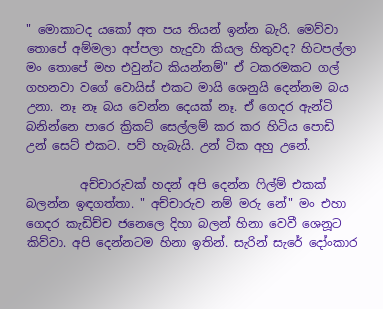" මොකාටද යකෝ අත පය තියන් ඉන්න බැරි. මෙව්වා තොපේ අම්මලා අප්පලා හැදුවා කියල හිතුවද? හිටපල්ලා මං තොපේ මහ එවුන්ට කියන්නම්" ඒ ටකරමකට ගල් ගහනවා වගේ වොයිස් එකට මායි ශෙනුයි දෙන්නම බය උනා. නෑ නෑ බය වෙන්න දෙයක් නෑ. ඒ ගෙදර ඇන්ටි බනින්නෙ පාරෙ ක්‍රිකට් සෙල්ලම් කර කර හිටිය පොඩි උන් සෙට් එකට. පව් හැබැයි. උන් ටික අහු උනේ.

         අච්චාරුවක් හදන් අපි දෙන්න ෆිල්ම් එකක් බලන්න ඉඳගත්තා. " අච්චාරුව නම් මරු නේ" මං එහා ගෙදර කැඩිච්ච ජනෙලෙ දිහා බලන් හිනා වෙවී ශෙනූට කිව්වා. අපි දෙන්නටම හිනා ඉතින්. සැරින් සැරේ දෝංකාර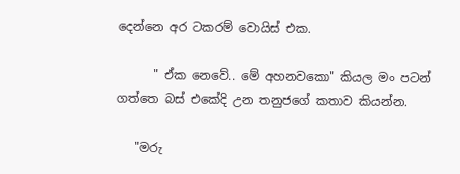දෙන්නෙ අර ටකරම් වොයිස් එක.

      " ඒක නෙවේ.. මේ අහනවකො" කියල මං පටන් ගත්තෙ බස් එකේදි උන තනුජගේ කතාව කියන්න.

   "මරු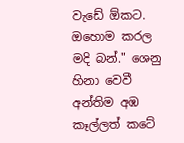වැඩේ ඕකට. ඔහොම කරල මදි බන්." ශෙනු හිනා වෙවී අන්තිම අඹ කෑල්ලත් කටේ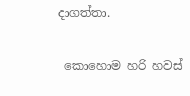දාගත්තා.

 කොහොම හරි හවස්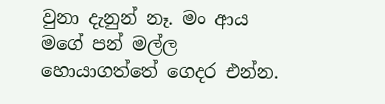වුනා දැනුන් නෑ. මං ආය මගේ පන් මල්ල හොයාගත්තේ ගෙදර එන්න.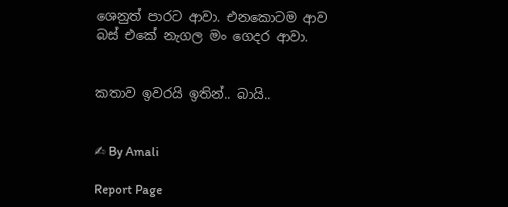ශෙනුත් පාරට ආවා. එනකොටම ආව බස් එකේ නැගල මං ගෙදර ආවා.


කතාව ඉවරයි ඉතින්.. බායි..


✍ By Amali

Report Page